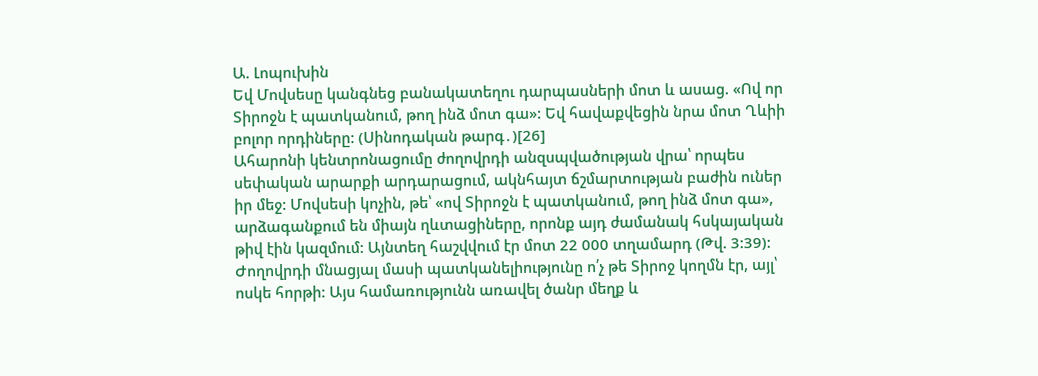Ա. Լոպուխին
Եվ Մովսեսը կանգնեց բանակատեղու դարպասների մոտ և ասաց. «Ով որ Տիրոջն է պատկանում, թող ինձ մոտ գա»: Եվ հավաքվեցին նրա մոտ Ղևիի բոլոր որդիները: (Սինոդական թարգ․)[26]
Ահարոնի կենտրոնացումը ժողովրդի անզսպվածության վրա՝ որպես սեփական արարքի արդարացում, ակնհայտ ճշմարտության բաժին ուներ իր մեջ: Մովսեսի կոչին, թե՝ «ով Տիրոջն է պատկանում, թող ինձ մոտ գա», արձագանքում են միայն ղևտացիները, որոնք այդ ժամանակ հսկայական թիվ էին կազմում: Այնտեղ հաշվվում էր մոտ 22 000 տղամարդ (Թվ. 3:39): Ժողովրդի մնացյալ մասի պատկանելիությունը ո՛չ թե Տիրոջ կողմն էր, այլ՝ ոսկե հորթի: Այս համառությունն առավել ծանր մեղք և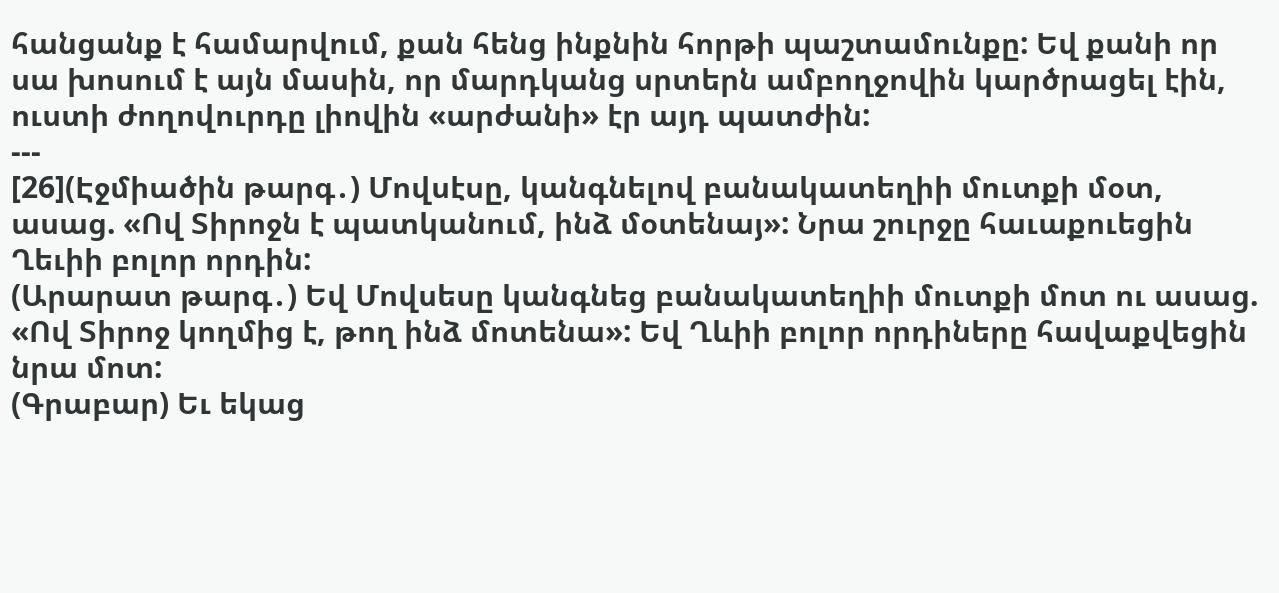հանցանք է համարվում, քան հենց ինքնին հորթի պաշտամունքը: Եվ քանի որ սա խոսում է այն մասին, որ մարդկանց սրտերն ամբողջովին կարծրացել էին, ուստի ժողովուրդը լիովին «արժանի» էր այդ պատժին:
---
[26](Էջմիածին թարգ․) Մովսէսը, կանգնելով բանակատեղիի մուտքի մօտ, ասաց. «Ով Տիրոջն է պատկանում, ինձ մօտենայ»: Նրա շուրջը հաւաքուեցին Ղեւիի բոլոր որդին:
(Արարատ թարգ․) Եվ Մովսեսը կանգնեց բանակատեղիի մուտքի մոտ ու ասաց. «Ով Տիրոջ կողմից է, թող ինձ մոտենա»: Եվ Ղևիի բոլոր որդիները հավաքվեցին նրա մոտ:
(Գրաբար) Եւ եկաց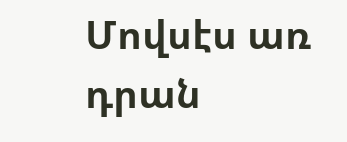Մովսէս առ դրան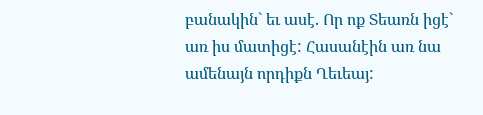բանակին` եւ ասէ. Որ ոք Տեառն իցէ` առ իս մատիցէ: Հասանէին առ նա ամենայն որդիքն Ղեւեայ: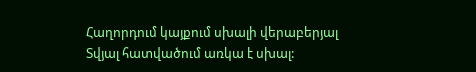Հաղորդում կայքում սխալի վերաբերյալ
Տվյալ հատվածում առկա է սխալ: